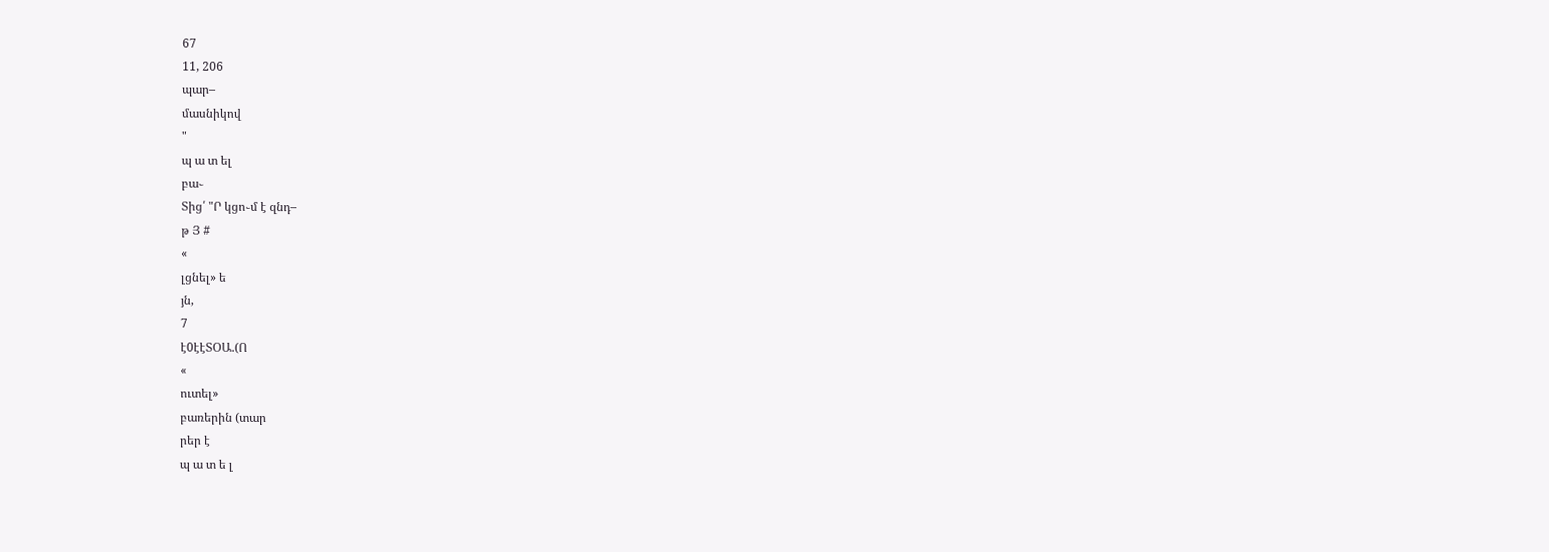67
11, 206
պար–
մասնիկով
"
պ ա տ ել
բա֊
Տից՛ "Ր կցո֊մ է զնդ–
թ Յ #
«
լցնել» ե
յն,
7
է0էէՏՕԱ.(Ո
«
ուտել»
բառերին (տար
րեր է
պ ա տ ե լ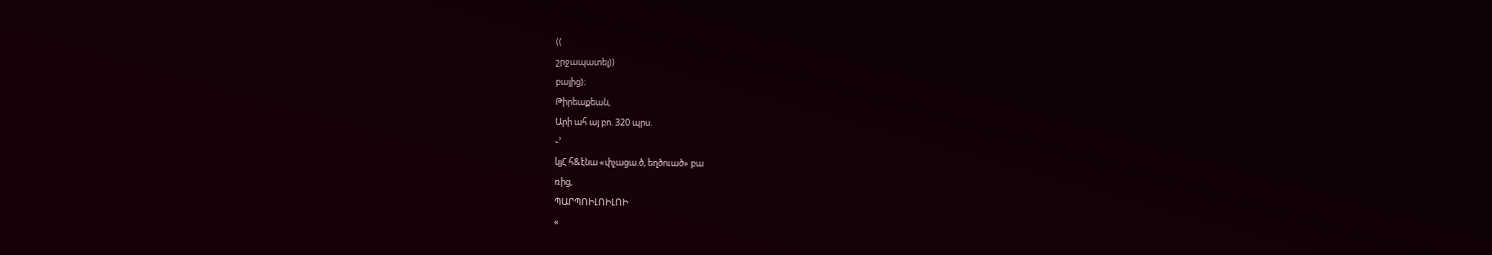((
շրջապատել))
բայից)։
Թիրեաքեան,
Արի ահ այ բո. 320 պրս.
֊՚
կյՀ հ&էնա «փչացա.ծ, եղծուած» բա
ռից,
ՊԱՐՊՈԻԼՈԻԼՈԻ
«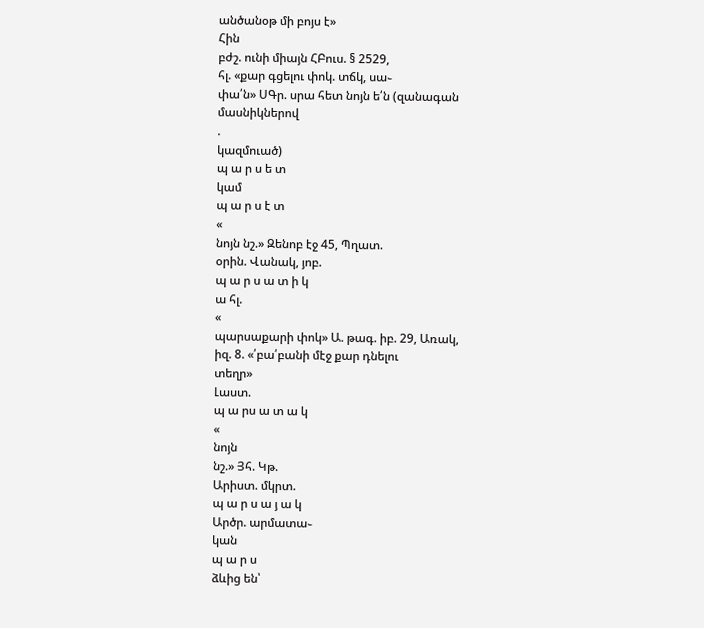անծանօթ մի բոյս է»
Հին
բժշ. ունի միայն ՀԲուս. § 2529,
հլ. «քար գցելու փոկ. տճկ, սա֊
փա՛ն» ՍԳր. սրա հետ նոյն ե՛ն (զանագան
մասնիկներով
.
կազմուած)
պ ա ր ս ե տ
կամ
պ ա ր ս է տ
«
նոյն նշ.» Զենոբ էջ 45, Պղատ.
օրին. Վանակ, յոբ.
պ ա ր ս ա տ ի կ
ա հլ.
«
պարսաքարի փոկ» Ա. թագ. իբ. 29, Առակ,
իզ. 8. «՛բա՛բանի մէջ քար դնելու
տեղր»
Լաստ.
պ ա րս ա տ ա կ
«
նոյն
նշ.» Յհ. Կթ.
Արիստ. մկրտ.
պ ա ր ս ա յ ա կ
Արծր. արմատա֊
կան
պ ա ր ս
ձևից են՝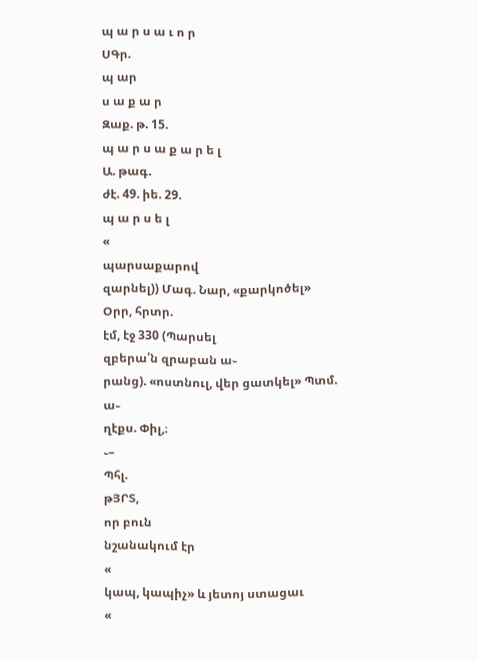պ ա ր ս ա ւ ո ր
ՍԳր.
պ ար
ս ա ք ա ր
Զաք. թ. 15.
պ ա ր ս ա ք ա ր ե լ
Ա. թագ.
ժէ. 49. իե. 29.
պ ա ր ս ե լ
«
պարսաքարով
զարնել)) Մագ. Նար, «քարկոծել»
Օրր, հրտր.
էմ, էջ 330 (Պարսել
զբերա՛ն զրաբան ա֊
րանց). «ոստնուլ, վեր ցատկել» Պտմ. ա֊
ղէքս. Փիլ,։
֊–
Պհլ.
թՅՐՏ,
որ բուն
նշանակում էր
«
կապ, կապիչ» և յետոյ ստացաւ
«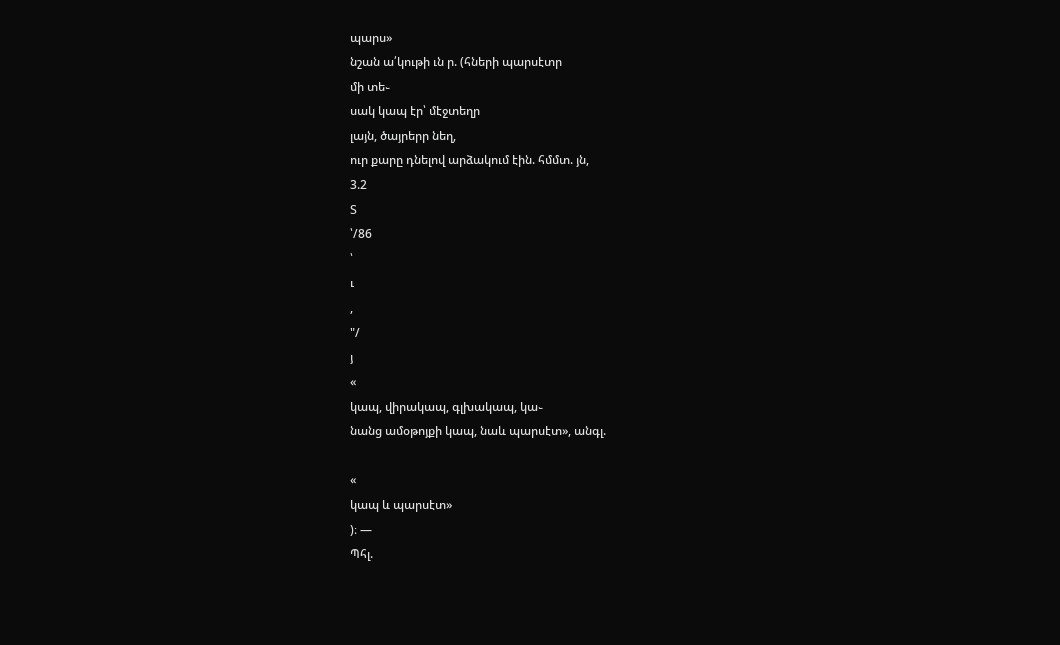պարս»
նշան ա՛կութի ւն ր. (հների պարսէտր
մի տե֊
սակ կապ էր՝ մէջտեղր
լայն, ծայրերր նեղ,
ուր քարը դնելով արձակում էին. հմմտ. յն,
3.2
Տ
՝/86
՝
ւ
,
"/
յ
«
կապ, վիրակապ, գլխակապ, կա֊
նանց ամօթոյքի կապ, նաև պարսէտ», անգլ.

«
կապ և պարսէտ»
)։ —
Պհլ.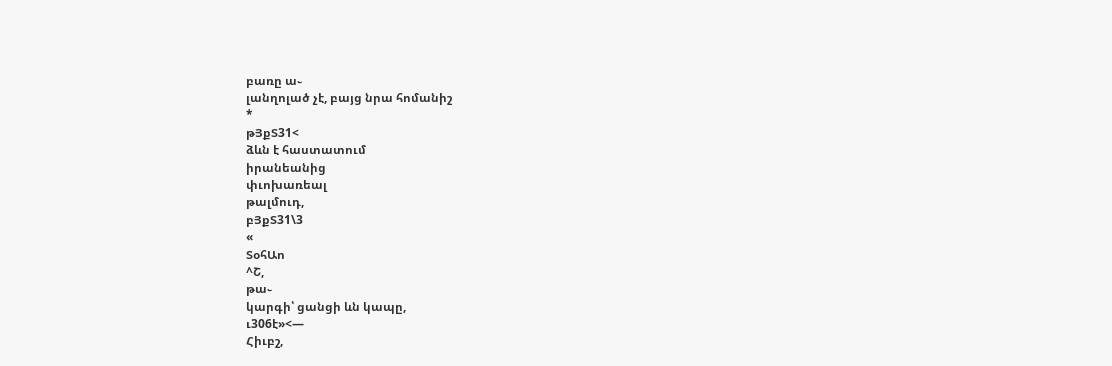բառը ա֊
լանղոլած չէ, բայց նրա հոմանիշ
*
թՅքՏ31<
ձևն է հաստատում
իրանեանից
փւոխառեալ
թալմուդ,
բՅքՏ31\3
«
ՏօհԱո
^Շ,
թա֊
կարգի՝ ցանցի ևն կապը,
ւ306է»<—
Հիւբշ,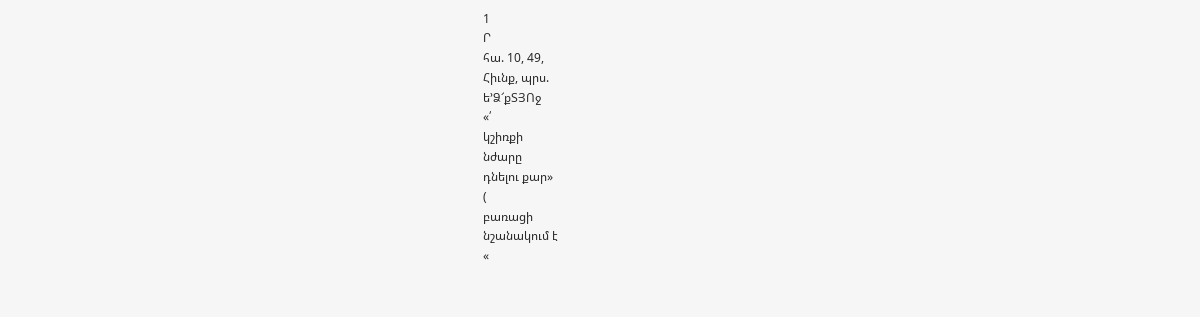1
Ր
հա. 10, 49,
Հիւնք, պրս.
ե՚Ձ՜քՏՅՈջ
«՛
կշիռքի
նժարը
դնելու քար»
(
բառացի
նշանակում է
«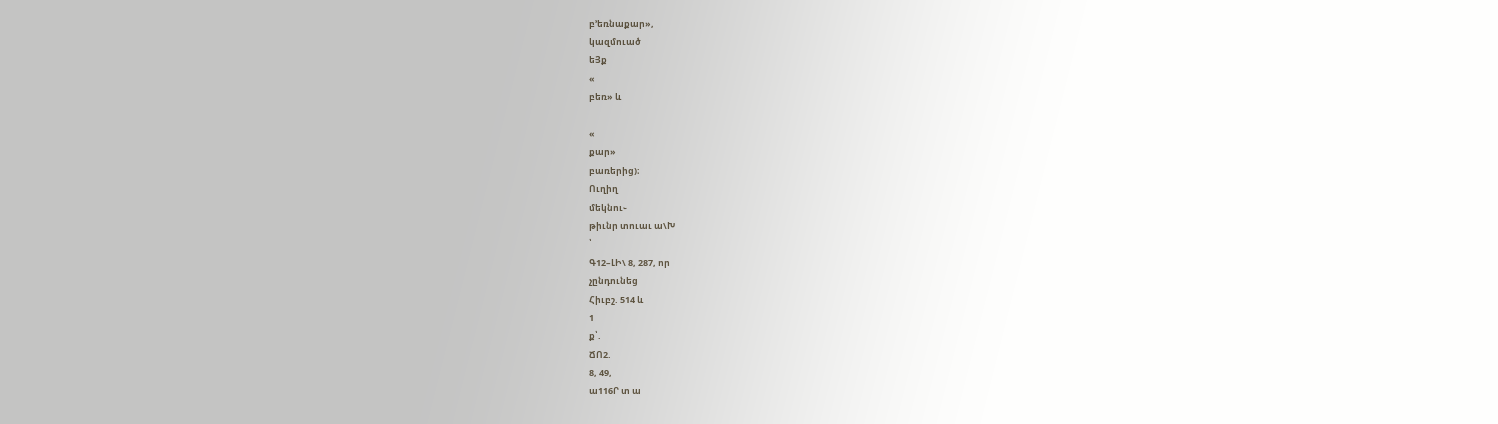բ՚եռնաքար»,
կազմուած
եՅք
«
բեռ» և

«
քար»
բառերից)։
Ուղիղ
մեկնու֊
թիւնր տուաւ ա\Խ
՝
Գ12–ԼԻ\ 8, 287, որ
չընդունեց
Հիւբշ. 514 և
1
ք՝.
ՃՈ2.
8, 49,
ա116Ր տ ա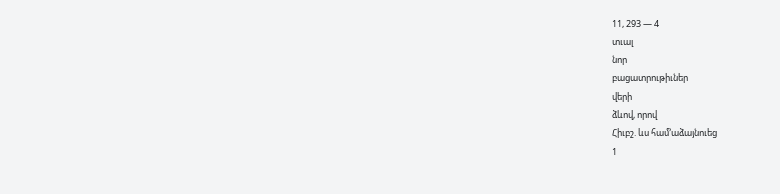11, 293 — 4
տւալ
նոր
բացատրութիւներ
վերի
ձևով, որով
Հիւբշ. ևս համ՚աձայնուեց
1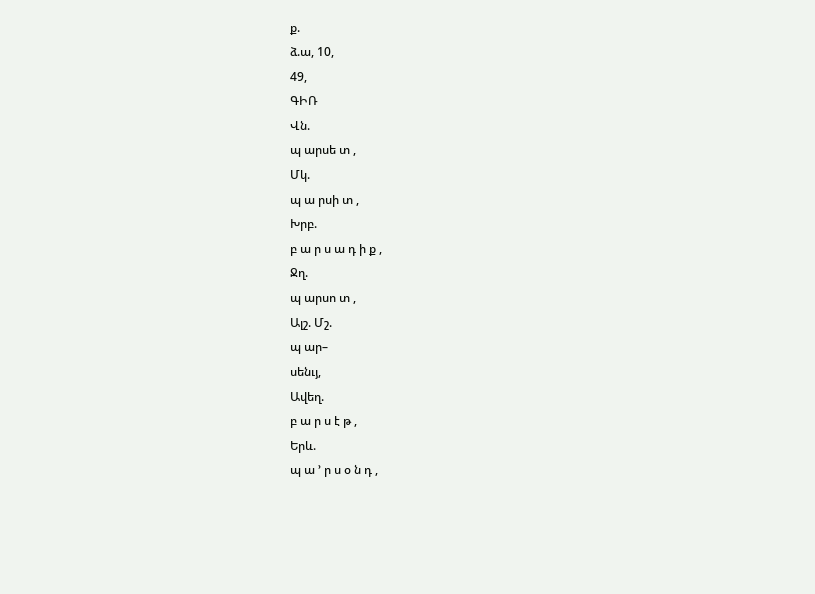ք.
ձ.ա, 10,
49,
ԳԻՌ
Վն.
պ արսե տ ,
Մկ.
պ ա րսի տ ,
Խրբ.
բ ա ր ս ա դ ի ք ,
Ջղ.
պ արսո տ ,
Ալշ. Մշ.
պ ար–
սենւյ,
Ավեղ.
բ ա ր ս է թ ,
Երև.
պ ա ՚ ր ս օ ն դ ,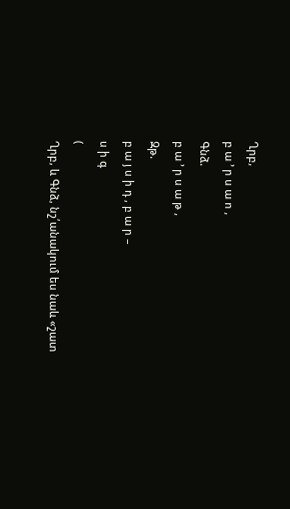Ղրբ,
բ ա ՚ ր ս ա ո ,
Գնձ.
բ ա ՚ ր ս ա թ ,
Զթ.
բ ա յ ս ի դ , բ ա ր –
ս ի գ
(
Ղրբ, և Գնձ, նշ՛անակում ես նաև «շատ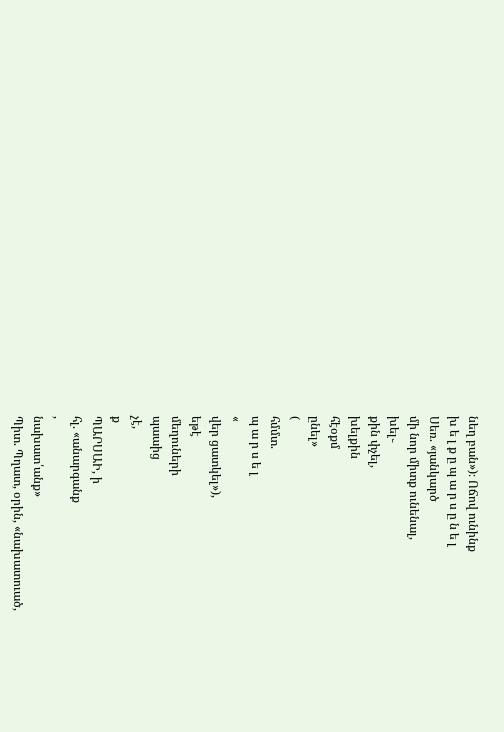նեղ բան»)։ Ոճով ունինք
խ ե լ ք ը պ ա ր ս ը ն ե լ
Սեռ. «յանկարծ
մի նոր միտք ունենալ,
խել֊
քին փչել,
խելքին
հէօքմ
ընել»
(
հմմտ.
պ ա ր ս ե լ
«
վեր ցատկել»),
եթէ
մեղուների
պաաից
չէ,
ք
ՊԱՐՍԱԻ, ի
հլ. «անարգանք
,
նախատ՛անք»
Պիտ. Պղատ, օրին, «նախատուած,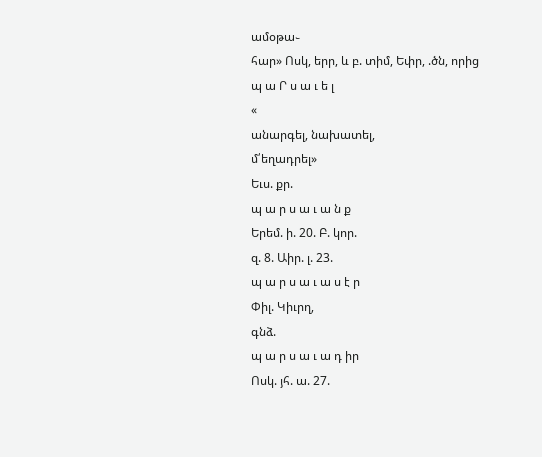ամօթա֊
հար» Ոսկ, երր, և բ. տիմ, Եփր, .ծն, որից
պ ա Ր ս ա ւ ե լ
«
անարգել, նախատել,
մ՛եղադրել»
Եւս. քր.
պ ա ր ս ա ւ ա ն ք
Երեմ. ի. 20. Բ. կոր.
զ. 8. Աիր. լ. 23.
պ ա ր ս ա ւ ա ս է ր
Փիլ. Կիւրղ,
գնձ.
պ ա ր ս ա ւ ա դ իր
Ոսկ. յհ. ա. 27.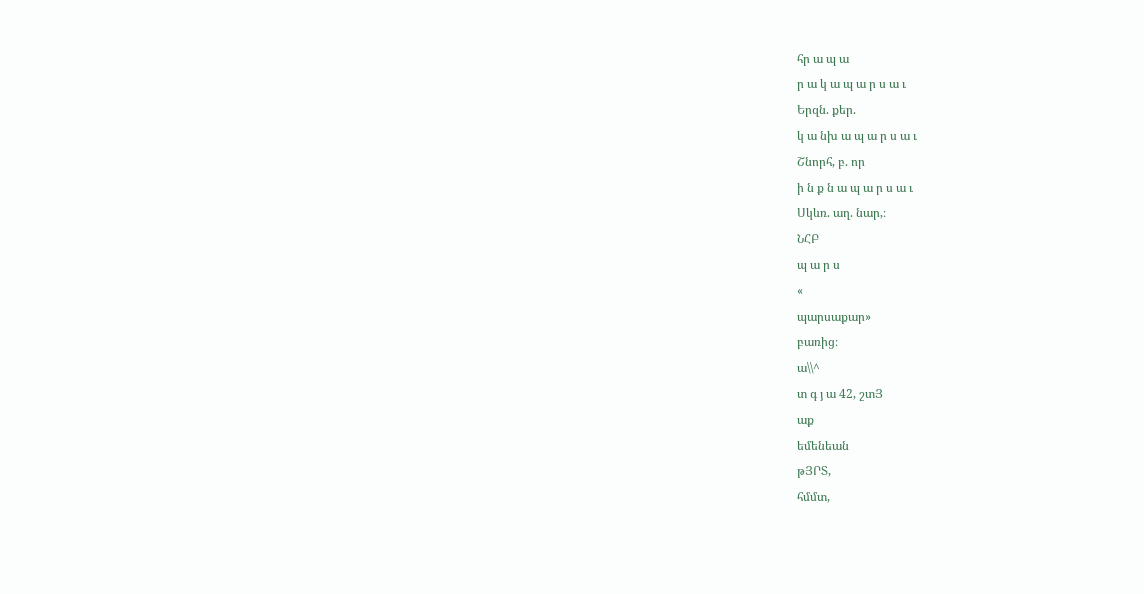հր ա պ ա
ր ա կ ա պ ա ր ս ա ւ
Երզն. քեր.
կ ա նխ ա պ ա ր ս ա ւ
Շնորհ, բ. որ
ի ն ք ն ա պ ա ր ս ա ւ
Սկևռ. աղ. նար,։
ՆՀԲ
պ ա ր ս
«
պարսաքար»
բառից։
ա\\^
տ գ յ ա 42, շտՅ
աք
եմենեան
թՅՐՏ,
հմմտ,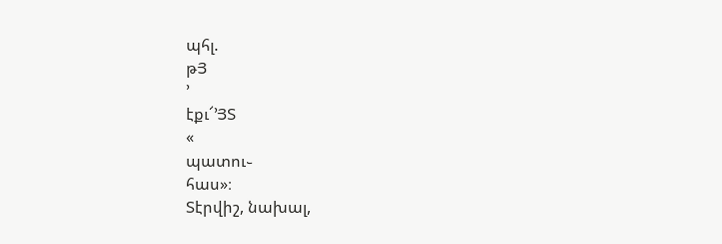պհլ.
թՅ
՚
էքւ՜՚ՅՏ
«
պատու֊
հաս»։
Տէրվիշ, նախալ,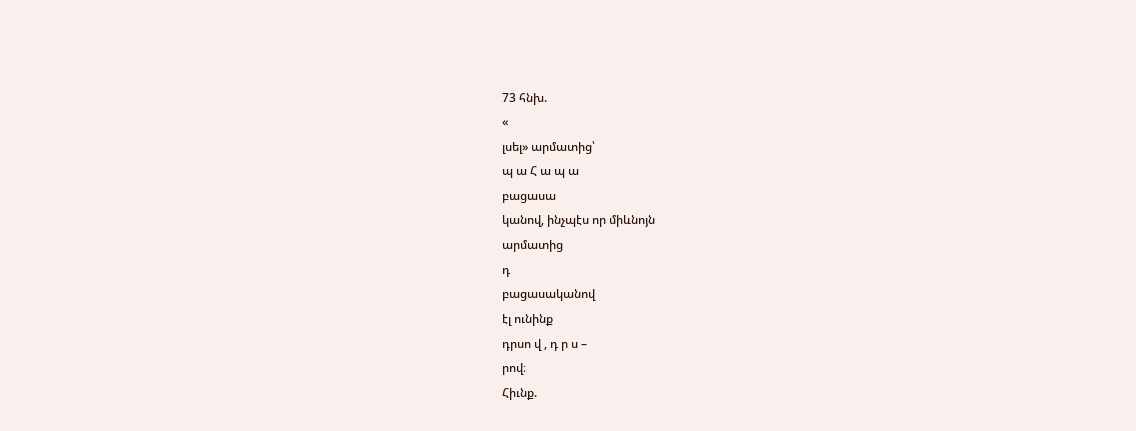73 հնխ.
«
լսել» արմատից՝
պ ա Հ ա պ ա
բացասա
կանով, ինչպէս որ միևնոյն
արմատից
դ
բացասականով
էլ ունինք
դրսո վ , դ ր ս –
րով։
Հիւնք.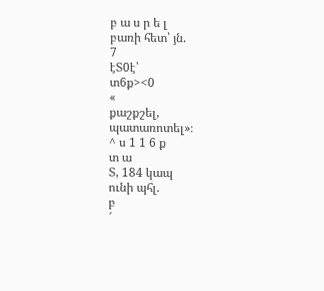բ ա ս ր ե լ
բառի հետ՝ յն.
7
էՏ0է՝
տ6ք><0
«
քաշքշել,
պատառոտել»։
^ ս 1 1 6 ք
տ ա
Տ, 184 կապ
ունի պհլ.
բ
՜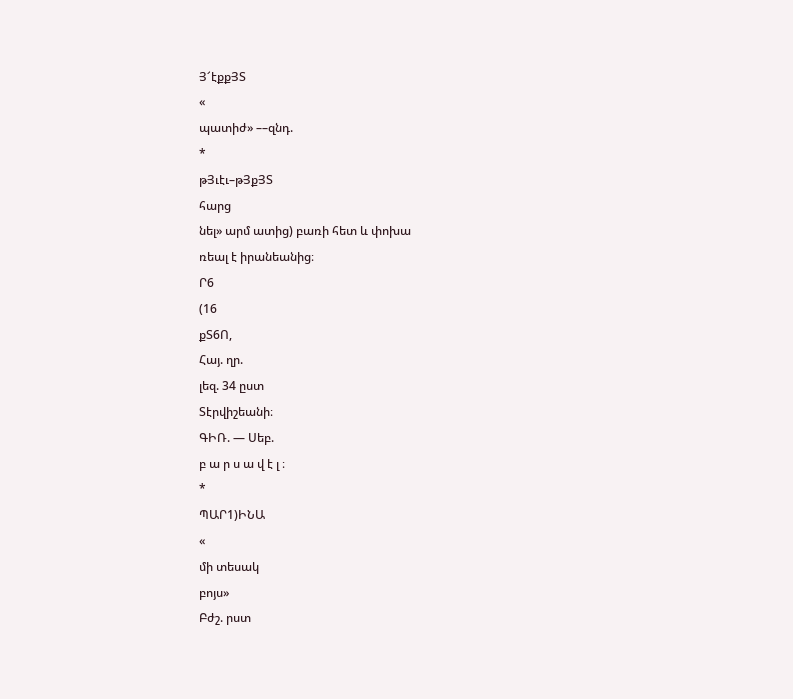Յ՜էքքՅՏ
«
պատիժ» ––զնդ.
*
թՅւէւ–թՅքՅՏ
հարց
նել» արմ ատից) բառի հետ և փոխա
ռեալ է իրանեանից։
Ր6
(16
քՏ6Ո,
Հայ. ղր.
լեզ. 34 ըստ
Տէրվիշեանի։
ԳԻՌ. — Սեբ.
բ ա ր ս ա վ է լ ։
*
ՊԱՐ1)ԻՆԱ
«
մի տեսակ
բոյս»
Բժշ. րստ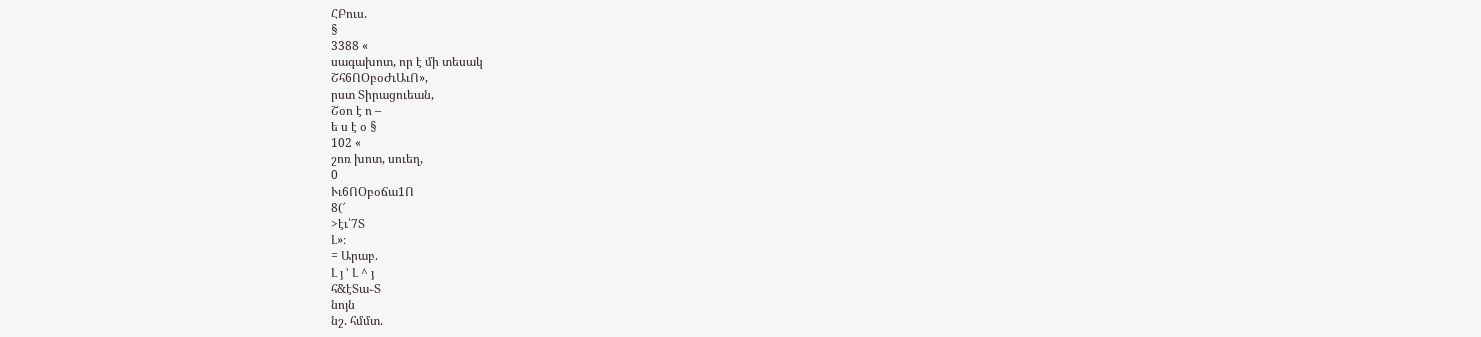ՀԲուս.
§
3388 «
սագախոտ, որ է մի տեսակ
Շհ6ՈՕբօԺւԱւՈ»,
րստ Տիրացուեան,
Շօո է ո –
ե ս է օ §
102 «
շոռ խոտ, սուեղ,
0
Ււ6ՈՕբօճա1Ո
8(՜
>էւ՝7Տ
Լ»։
= Արաբ.
Լ յ ՚ Լ ^ յ
հ&էՏա֊Տ
նոյն
նշ. հմմտ.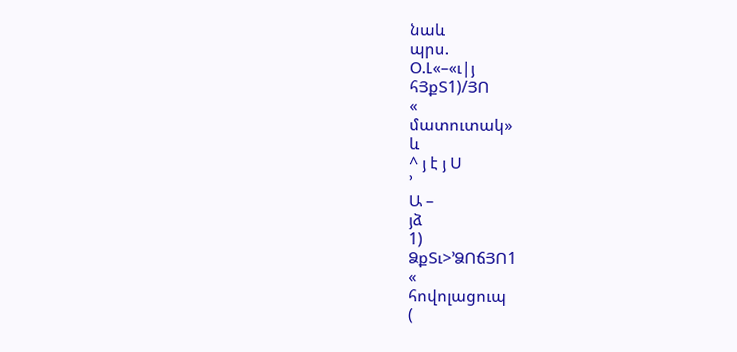նաև
պրս.
Օ.Լ«–«ւ|յ
հՅքՏ1)/ՅՈ
«
մատուտակ»
և
^ յ է յ Ս
՚
Ա –
յձ
1)
ՁքՏւ>՚ՁՈճՅՈ1
«
հովոլացուպ
(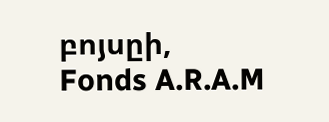բոյսըի,
Fonds A.R.A.M